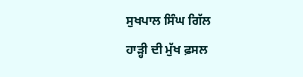ਸੁਖਪਾਲ ਸਿੰਘ ਗਿੱਲ
ਹਾੜ੍ਹੀ ਦੀ ਮੁੱਖ ਫ਼ਸਲ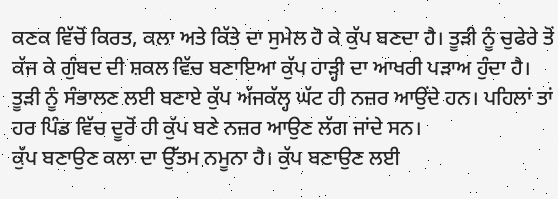ਕਣਕ ਵਿੱਚੋਂ ਕਿਰਤ, ਕਲਾ ਅਤੇ ਕਿੱਤੇ ਦਾ ਸੁਮੇਲ ਹੋ ਕੇ ਕੁੱਪ ਬਣਦਾ ਹੈ। ਤੂੜੀ ਨੂੰ ਚੁਫੇਰੇ ਤੋਂ ਕੱਜ ਕੇ ਗੁੰਬਦ ਦੀ ਸ਼ਕਲ ਵਿੱਚ ਬਣਾਇਆ ਕੁੱਪ ਹਾੜ੍ਹੀ ਦਾ ਆਖਰੀ ਪੜਾਅ ਹੁੰਦਾ ਹੈ। ਤੂੜੀ ਨੂੰ ਸੰਭਾਲਣ ਲਈ ਬਣਾਏ ਕੁੱਪ ਅੱਜਕੱਲ੍ਹ ਘੱਟ ਹੀ ਨਜ਼ਰ ਆਉਂਦੇ ਹਨ। ਪਹਿਲਾਂ ਤਾਂ ਹਰ ਪਿੰਡ ਵਿੱਚ ਦੂਰੋਂ ਹੀ ਕੁੱਪ ਬਣੇ ਨਜ਼ਰ ਆਉਣ ਲੱਗ ਜਾਂਦੇ ਸਨ।
ਕੁੱਪ ਬਣਾਉਣ ਕਲਾ ਦਾ ਉੱਤਮ ਨਮੂਨਾ ਹੈ। ਕੁੱਪ ਬਣਾਉਣ ਲਈ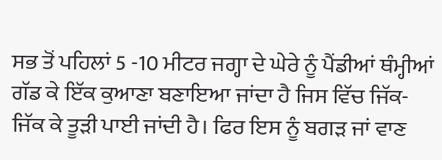ਸਭ ਤੋਂ ਪਹਿਲਾਂ 5 -10 ਮੀਟਰ ਜਗ੍ਹਾ ਦੇ ਘੇਰੇ ਨੂੰ ਪੈਂਡੀਆਂ ਥੰਮ੍ਹੀਆਂ ਗੱਡ ਕੇ ਇੱਕ ਕੁਆਣਾ ਬਣਾਇਆ ਜਾਂਦਾ ਹੈ ਜਿਸ ਵਿੱਚ ਜਿੱਕ-ਜਿੱਕ ਕੇ ਤੂੜੀ ਪਾਈ ਜਾਂਦੀ ਹੈ। ਫਿਰ ਇਸ ਨੂੰ ਬਗੜ ਜਾਂ ਵਾਣ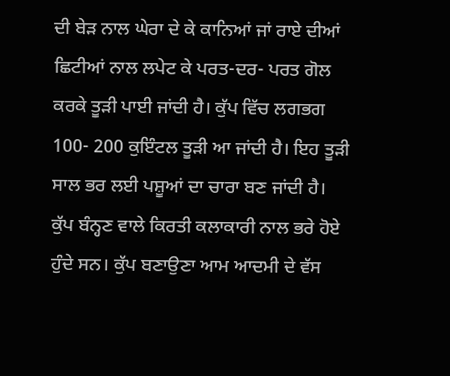ਦੀ ਬੇੜ ਨਾਲ ਘੇਰਾ ਦੇ ਕੇ ਕਾਨਿਆਂ ਜਾਂ ਰਾਏ ਦੀਆਂ ਛਿਟੀਆਂ ਨਾਲ ਲਪੇਟ ਕੇ ਪਰਤ-ਦਰ- ਪਰਤ ਗੋਲ ਕਰਕੇ ਤੂੜੀ ਪਾਈ ਜਾਂਦੀ ਹੈ। ਕੁੱਪ ਵਿੱਚ ਲਗਭਗ 100- 200 ਕੁਇੰਟਲ ਤੂੜੀ ਆ ਜਾਂਦੀ ਹੈ। ਇਹ ਤੂੜੀ ਸਾਲ ਭਰ ਲਈ ਪਸ਼ੂਆਂ ਦਾ ਚਾਰਾ ਬਣ ਜਾਂਦੀ ਹੈ।
ਕੁੱਪ ਬੰਨ੍ਹਣ ਵਾਲੇ ਕਿਰਤੀ ਕਲਾਕਾਰੀ ਨਾਲ ਭਰੇ ਹੋਏ ਹੁੰਦੇ ਸਨ। ਕੁੱਪ ਬਣਾਉਣਾ ਆਮ ਆਦਮੀ ਦੇ ਵੱਸ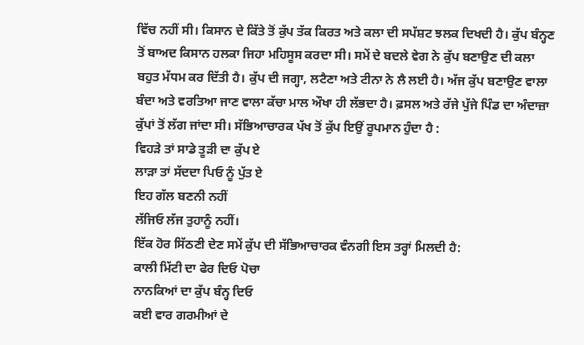ਵਿੱਚ ਨਹੀਂ ਸੀ। ਕਿਸਾਨ ਦੇ ਕਿੱਤੇ ਤੋਂ ਕੁੱਪ ਤੱਕ ਕਿਰਤ ਅਤੇ ਕਲਾ ਦੀ ਸਪੱਸ਼ਟ ਝਲਕ ਦਿਖਦੀ ਹੈ। ਕੁੱਪ ਬੰਨ੍ਹਣ ਤੋਂ ਬਾਅਦ ਕਿਸਾਨ ਹਲਕਾ ਜਿਹਾ ਮਹਿਸੂਸ ਕਰਦਾ ਸੀ। ਸਮੇਂ ਦੇ ਬਦਲੇ ਵੇਗ ਨੇ ਕੁੱਪ ਬਣਾਉਣ ਦੀ ਕਲਾ ਬਹੁਤ ਮੱਧਮ ਕਰ ਦਿੱਤੀ ਹੈ। ਕੁੱਪ ਦੀ ਜਗ੍ਹਾ, ਲਟੈਣਾ ਅਤੇ ਟੀਨਾ ਨੇ ਲੈ ਲਈ ਹੈ। ਅੱਜ ਕੁੱਪ ਬਣਾਉਣ ਵਾਲਾ ਬੰਦਾ ਅਤੇ ਵਰਤਿਆ ਜਾਣ ਵਾਲਾ ਕੱਚਾ ਮਾਲ ਔਖਾ ਹੀ ਲੱਭਦਾ ਹੈ। ਫ਼ਸਲ ਅਤੇ ਰੱਜੇ ਪੁੱਜੇ ਪਿੰਡ ਦਾ ਅੰਦਾਜ਼ਾ ਕੁੱਪਾਂ ਤੋਂ ਲੱਗ ਜਾਂਦਾ ਸੀ। ਸੱਭਿਆਚਾਰਕ ਪੱਖ ਤੋਂ ਕੁੱਪ ਇਉਂ ਰੂਪਮਾਨ ਹੁੰਦਾ ਹੈ :
ਵਿਹੜੇ ਤਾਂ ਸਾਡੇ ਤੂੜੀ ਦਾ ਕੁੱਪ ਏ
ਲਾੜਾ ਤਾਂ ਸੱਦਦਾ ਪਿਓ ਨੂੰ ਪੁੱਤ ਏ
ਇਹ ਗੱਲ ਬਣਨੀ ਨਹੀਂ
ਲੱਜਿਓ ਲੱਜ ਤੁਹਾਨੂੰ ਨਹੀਂ।
ਇੱਕ ਹੋਰ ਸਿੱਠਣੀ ਦੇਣ ਸਮੇਂ ਕੁੱਪ ਦੀ ਸੱਭਿਆਚਾਰਕ ਵੰਨਗੀ ਇਸ ਤਰ੍ਹਾਂ ਮਿਲਦੀ ਹੈ:
ਕਾਲੀ ਮਿੱਟੀ ਦਾ ਫੇਰ ਦਿਓ ਪੋਚਾ
ਨਾਨਕਿਆਂ ਦਾ ਕੁੱਪ ਬੰਨ੍ਹ ਦਿਓ
ਕਈ ਵਾਰ ਗਰਮੀਆਂ ਦੇ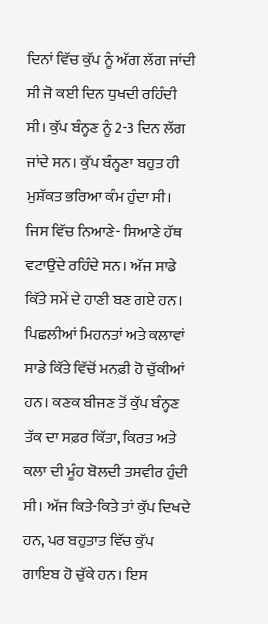ਦਿਨਾਂ ਵਿੱਚ ਕੁੱਪ ਨੂੰ ਅੱਗ ਲੱਗ ਜਾਂਦੀ ਸੀ ਜੋ ਕਈ ਦਿਨ ਧੁਖਦੀ ਰਹਿੰਦੀ ਸੀ। ਕੁੱਪ ਬੰਨ੍ਹਣ ਨੂੰ 2-3 ਦਿਨ ਲੱਗ ਜਾਂਦੇ ਸਨ। ਕੁੱਪ ਬੰਨ੍ਹਣਾ ਬਹੁਤ ਹੀ ਮੁਸ਼ੱਕਤ ਭਰਿਆ ਕੰਮ ਹੁੰਦਾ ਸੀ। ਜਿਸ ਵਿੱਚ ਨਿਆਣੇ- ਸਿਆਣੇ ਹੱਥ ਵਟਾਉਂਦੇ ਰਹਿੰਦੇ ਸਨ। ਅੱਜ ਸਾਡੇ ਕਿੱਤੇ ਸਮੇਂ ਦੇ ਹਾਣੀ ਬਣ ਗਏ ਹਨ। ਪਿਛਲੀਆਂ ਮਿਹਨਤਾਂ ਅਤੇ ਕਲਾਵਾਂ ਸਾਡੇ ਕਿੱਤੇ ਵਿੱਚੋਂ ਮਨਫ਼ੀ ਹੋ ਚੁੱਕੀਆਂ ਹਨ। ਕਣਕ ਬੀਜਣ ਤੋਂ ਕੁੱਪ ਬੰਨ੍ਹਣ ਤੱਕ ਦਾ ਸਫ਼ਰ ਕਿੱਤਾ, ਕਿਰਤ ਅਤੇ ਕਲਾ ਦੀ ਮੂੰਹ ਬੋਲਦੀ ਤਸਵੀਰ ਹੁੰਦੀ ਸੀ। ਅੱਜ ਕਿਤੇ-ਕਿਤੇ ਤਾਂ ਕੁੱਪ ਦਿਖਦੇ ਹਨ, ਪਰ ਬਹੁਤਾਤ ਵਿੱਚ ਕੁੱਪ ਗਾਇਬ ਹੋ ਚੁੱਕੇ ਹਨ। ਇਸ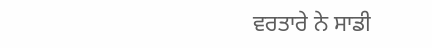ਵਰਤਾਰੇ ਨੇ ਸਾਡੀ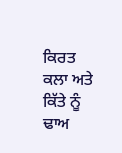ਕਿਰਤ ਕਲਾ ਅਤੇ ਕਿੱਤੇ ਨੂੰ ਢਾਅ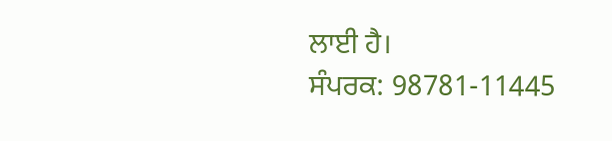ਲਾਈ ਹੈ।
ਸੰਪਰਕ: 98781-11445